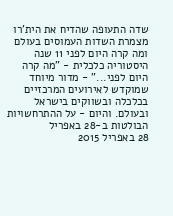שדה התעופה שהדיח את הית'רו מצמרת השדות העמוסים בעולם ומה קרה היום לפני 11 שנה
היסטוריה כלכלית - "מה קרה היום לפני..." - מדור מיוחד שמוקדש לאירועים המרכזיים בכלכלה ובשווקים בישראל ובעולם. והיום - על ההתרחשויות הבולטות ב-28 באפריל
28 באפריל 2015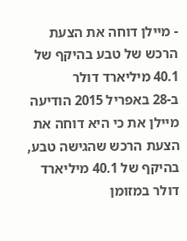- מיילן דוחה את הצעת הרכש של טבע בהיקף של 40.1 מיליארד דולר
ב-28 באפריל 2015 הודיעה מיילן את כי היא דוחה את הצעת הרכש שהגישה טבע, בהיקף של 40.1 מיליארד דולר במזומן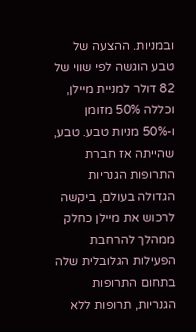ובמניות. ההצעה של טבע הוגשה לפי שווי של 82 דולר למניית מיילן, וכללה 50% מזומן ו-50% מניות טבע. טבע, שהייתה אז חברת התרופות הגנריות הגדולה בעולם, ביקשה לרכוש את מיילן כחלק ממהלך להרחבת הפעילות הגלובלית שלה בתחום התרופות הגנריות, תרופות ללא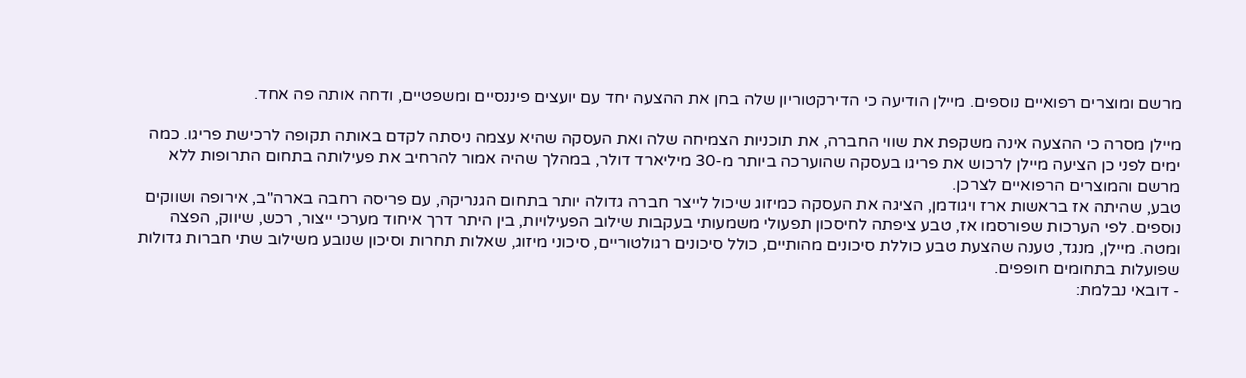מרשם ומוצרים רפואיים נוספים. מיילן הודיעה כי הדירקטוריון שלה בחן את ההצעה יחד עם יועצים פיננסיים ומשפטיים, ודחה אותה פה אחד.

מיילן מסרה כי ההצעה אינה משקפת את שווי החברה, את תוכניות הצמיחה שלה ואת העסקה שהיא עצמה ניסתה לקדם באותה תקופה לרכישת פריגו. כמה ימים לפני כן הציעה מיילן לרכוש את פריגו בעסקה שהוערכה ביותר מ-30 מיליארד דולר, במהלך שהיה אמור להרחיב את פעילותה בתחום התרופות ללא מרשם והמוצרים הרפואיים לצרכן.
טבע, שהיתה אז בראשות ארז ויגודמן, הציגה את העסקה כמיזוג שיכול לייצר חברה גדולה יותר בתחום הגנריקה, עם פריסה רחבה בארה"ב, אירופה ושווקים נוספים. לפי הערכות שפורסמו אז, טבע ציפתה לחיסכון תפעולי משמעותי בעקבות שילוב הפעילויות, בין היתר דרך איחוד מערכי ייצור, רכש, שיווק, הפצה ומטה. מיילן, מנגד, טענה שהצעת טבע כוללת סיכונים מהותיים, כולל סיכונים רגולטוריים, סיכוני מיזוג, שאלות תחרות וסיכון שנובע משילוב שתי חברות גדולות שפועלות בתחומים חופפים.
- דובאי נבלמת: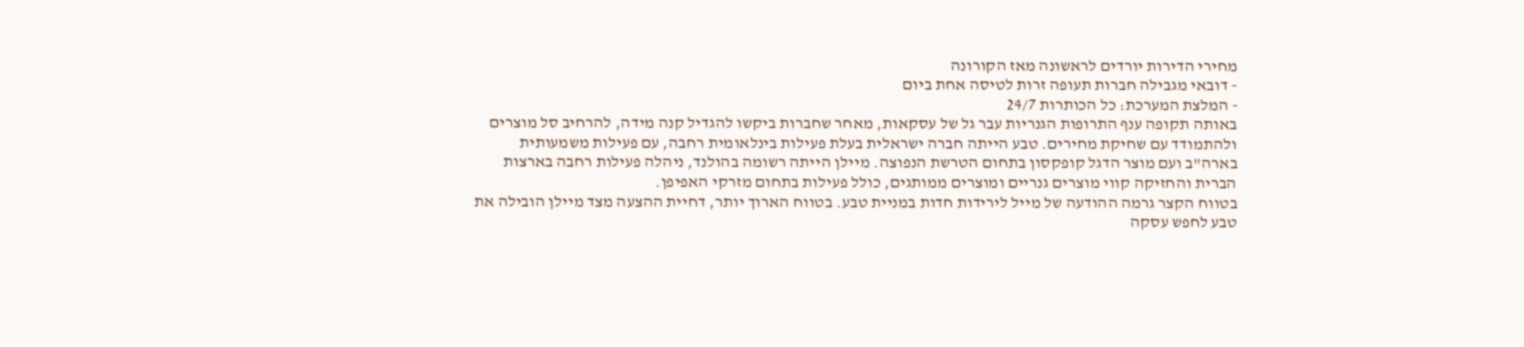מחירי הדירות יורדים לראשונה מאז הקורונה
- דובאי מגבילה חברות תעופה זרות לטיסה אחת ביום
- המלצת המערכת: כל הכותרות 24/7
באותה תקופה ענף התרופות הגנריות עבר גל של עסקאות, מאחר שחברות ביקשו להגדיל קנה מידה, להרחיב סל מוצרים ולהתמודד עם שחיקת מחירים. טבע הייתה חברה ישראלית בעלת פעילות בינלאומית רחבה, עם פעילות משמעותית בארה"ב ועם מוצר הדגל קופקסון בתחום הטרשת הנפוצה. מיילן הייתה רשומה בהולנד, ניהלה פעילות רחבה בארצות הברית והחזיקה קווי מוצרים גנריים ומוצרים ממותגים, כולל פעילות בתחום מזרקי האפיפן.
בטווח הקצר גרמה ההודעה של מייל לירידות חדות במניית טבע. בטווח הארוך יותר, דחיית ההצעה מצד מיילן הובילה את טבע לחפש עסקה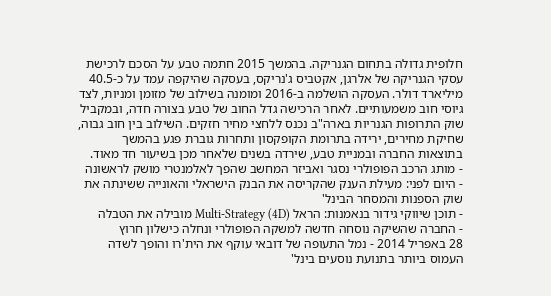חלופית גדולה בתחום הגנריקה. בהמשך 2015 חתמה טבע על הסכם לרכישת עסקי הגנריקה של אלרגן, אקטביס ג'נריקס, בעסקה שהיקפה עמד על כ-40.5 מיליארד דולר. העסקה הושלמה ב-2016 ומומנה בשילוב של מזומן ומניות, לצד גיוסי חוב משמעותיים. לאחר הרכישה גדל החוב של טבע בצורה חדה, ובמקביל שוק התרופות הגנריות בארה"ב נכנס ללחצי מחיר חזקים. השילוב בין חוב גבוה, שחיקת מחירים, ירידה בתרומת הקופקסון ותחרות גוברת פגע בהמשך בתוצאות החברה ובמניית טבע, שירדה בשנים שלאחר מכן בשיעור חד מאוד.
- מותג הרכב הפופולרי נסגר ואביזר המחשב שהפך לאלמנטרי מושק לראשונה
- היום לפני: מעילת הענק שהקריסה את הבנק הישראלי והאונייה ששינתה את שוק הספנות והמסחר הבינל'
- תוכן שיווקי גידור בנאמנות: הראל Multi-Strategy (4D) מובילה את הטבלה
- החברה שהשיקה נוסחה חדשה למשקה הפופולרי ונחלה כישלון חרוץ
28 באפריל 2014 - נמל התעופה של דובאי עוקף את הית'רו והופך לשדה העמוס ביותר בתנועת נוסעים בינל'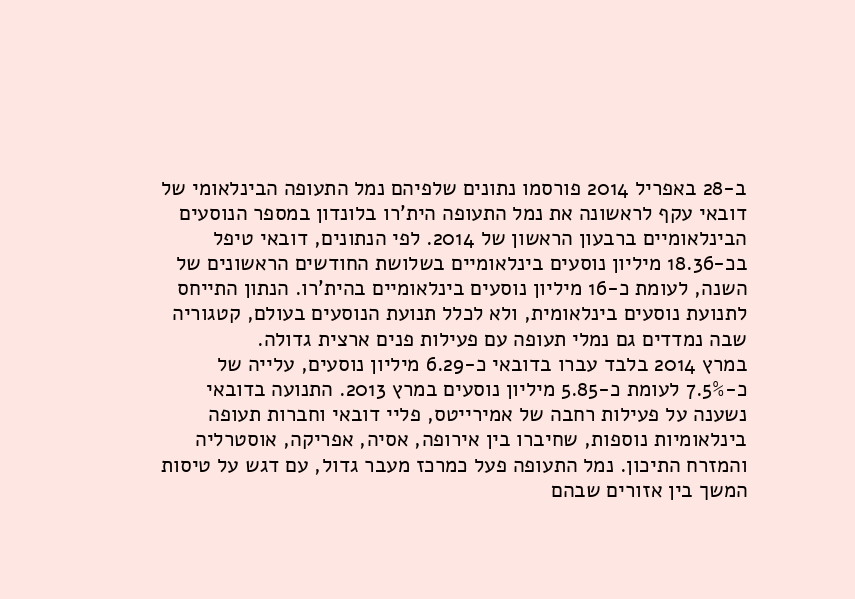ב-28 באפריל 2014 פורסמו נתונים שלפיהם נמל התעופה הבינלאומי של דובאי עקף לראשונה את נמל התעופה הית'רו בלונדון במספר הנוסעים הבינלאומיים ברבעון הראשון של 2014. לפי הנתונים, דובאי טיפל בכ-18.36 מיליון נוסעים בינלאומיים בשלושת החודשים הראשונים של השנה, לעומת כ-16 מיליון נוסעים בינלאומיים בהית'רו. הנתון התייחס לתנועת נוסעים בינלאומית, ולא לכלל תנועת הנוסעים בעולם, קטגוריה שבה נמדדים גם נמלי תעופה עם פעילות פנים ארצית גדולה.
במרץ 2014 בלבד עברו בדובאי כ-6.29 מיליון נוסעים, עלייה של כ-7.5% לעומת כ-5.85 מיליון נוסעים במרץ 2013. התנועה בדובאי נשענה על פעילות רחבה של אמירייטס, פליי דובאי וחברות תעופה בינלאומיות נוספות, שחיברו בין אירופה, אסיה, אפריקה, אוסטרליה והמזרח התיכון. נמל התעופה פעל כמרכז מעבר גדול, עם דגש על טיסות המשך בין אזורים שבהם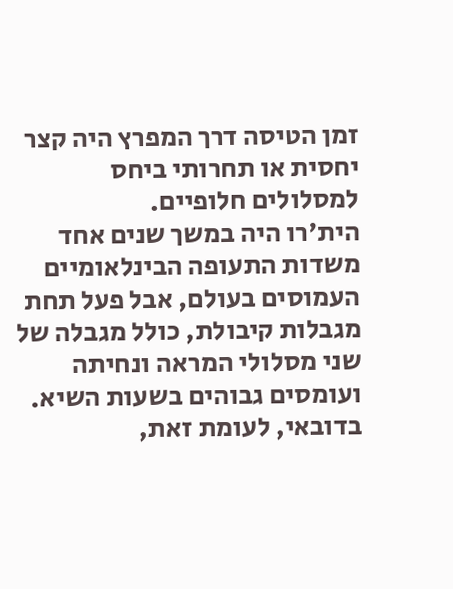זמן הטיסה דרך המפרץ היה קצר יחסית או תחרותי ביחס למסלולים חלופיים.
הית'רו היה במשך שנים אחד משדות התעופה הבינלאומיים העמוסים בעולם, אבל פעל תחת מגבלות קיבולת, כולל מגבלה של שני מסלולי המראה ונחיתה ועומסים גבוהים בשעות השיא. בדובאי, לעומת זאת,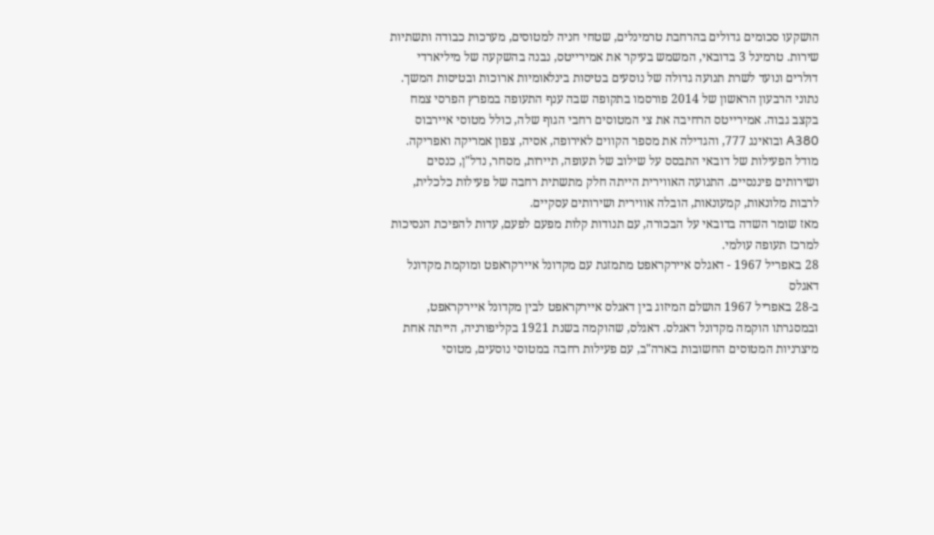הושקעו סכומים גדולים בהרחבת טרמינלים, שטחי חניה למטוסים, מערכות כבודה ותשתיות שירות. טרמינל 3 בדובאי, המשמש בעיקר את אמירייטס, נבנה בהשקעה של מיליארדי דולרים ונועד לשרת תנועה גדולה של נוסעים בטיסות בינלאומיות ארוכות ובטיסות המשך.
נתוני הרבעון הראשון של 2014 פורסמו בתקופה שבה ענף התעופה במפרץ הפרסי צמח בקצב גבוה. אמירייטס הרחיבה את צי המטוסים רחבי הגוף שלה, כולל מטוסי איירבוס A380 ובואינג 777, והגדילה את מספר הקווים לאירופה, אסיה, צפון אמריקה ואפריקה. מודל הפעילות של דובאי התבסס על שילוב של תעופה, תיירות, מסחר, נדל"ן, כנסים ושירותים פיננסיים. התנועה האווירית הייתה חלק מתשתית רחבה של פעילות כלכלית, לרבות מלונאות, קמעונאות, הובלה אווירית ושירותים עסקיים.
מאז שומר השדה בדובאי על הבכורה, עם תנודות קלות מפעם לפעם, עדות להפיכת הנסיכות למרכז תעופה עולמי.
28 באפריל 1967 - דאגלס איירקראפט מתמזגת עם מקדונל איירקראפט ומוקמת מקדונל דאגלס
ב-28 באפריל 1967 הושלם המיזוג בין דאגלס איירקראפט לבין מקדונל איירקראפט, ובמסגרתו הוקמה מקדונל דאגלס. דאגלס, שהוקמה בשנת 1921 בקליפורניה, הייתה אחת מיצרניות המטוסים החשובות בארה"ב, עם פעילות רחבה במטוסי נוסעים, מטוסי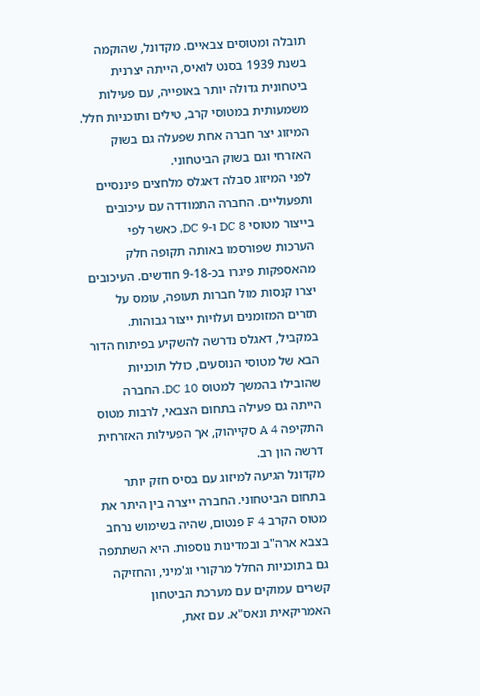תובלה ומטוסים צבאיים. מקדונל, שהוקמה בשנת 1939 בסנט לואיס, הייתה יצרנית ביטחונית גדולה יותר באופייה, עם פעילות משמעותית במטוסי קרב, טילים ותוכניות חלל. המיזוג יצר חברה אחת שפעלה גם בשוק האזרחי וגם בשוק הביטחוני.
לפני המיזוג סבלה דאגלס מלחצים פיננסיים ותפעוליים. החברה התמודדה עם עיכובים בייצור מטוסי DC 8 ו-DC 9, כאשר לפי הערכות שפורסמו באותה תקופה חלק מהאספקות פיגרו בכ-9-18 חודשים. העיכובים יצרו קנסות מול חברות תעופה, עומס על תזרים המזומנים ועלויות ייצור גבוהות. במקביל, דאגלס נדרשה להשקיע בפיתוח הדור הבא של מטוסי הנוסעים, כולל תוכניות שהובילו בהמשך למטוס DC 10. החברה הייתה גם פעילה בתחום הצבאי, לרבות מטוס התקיפה A 4 סקייהוק, אך הפעילות האזרחית דרשה הון רב.
מקדונל הגיעה למיזוג עם בסיס חזק יותר בתחום הביטחוני. החברה ייצרה בין היתר את מטוס הקרב F 4 פנטום, שהיה בשימוש נרחב בצבא ארה"ב ובמדינות נוספות. היא השתתפה גם בתוכניות החלל מרקורי וג'מיני, והחזיקה קשרים עמוקים עם מערכת הביטחון האמריקאית ונאס"א. עם זאת,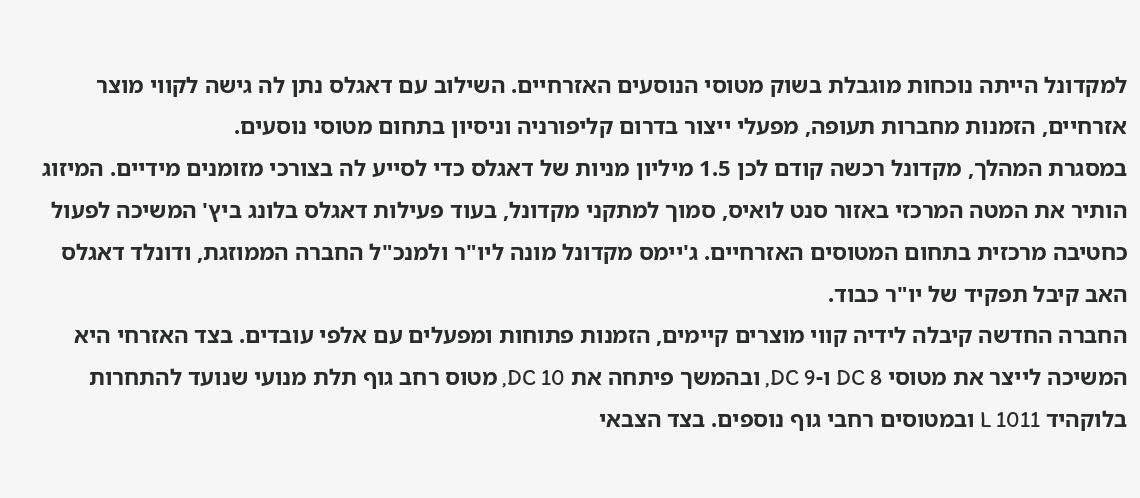למקדונל הייתה נוכחות מוגבלת בשוק מטוסי הנוסעים האזרחיים. השילוב עם דאגלס נתן לה גישה לקווי מוצר אזרחיים, הזמנות מחברות תעופה, מפעלי ייצור בדרום קליפורניה וניסיון בתחום מטוסי נוסעים.
במסגרת המהלך, מקדונל רכשה קודם לכן 1.5 מיליון מניות של דאגלס כדי לסייע לה בצורכי מזומנים מידיים. המיזוג הותיר את המטה המרכזי באזור סנט לואיס, סמוך למתקני מקדונל, בעוד פעילות דאגלס בלונג ביץ' המשיכה לפעול כחטיבה מרכזית בתחום המטוסים האזרחיים. ג'יימס מקדונל מונה ליו"ר ולמנכ"ל החברה הממוזגת, ודונלד דאגלס האב קיבל תפקיד של יו"ר כבוד.
החברה החדשה קיבלה לידיה קווי מוצרים קיימים, הזמנות פתוחות ומפעלים עם אלפי עובדים. בצד האזרחי היא המשיכה לייצר את מטוסי DC 8 ו-DC 9, ובהמשך פיתחה את DC 10, מטוס רחב גוף תלת מנועי שנועד להתחרות בלוקהיד L 1011 ובמטוסים רחבי גוף נוספים. בצד הצבאי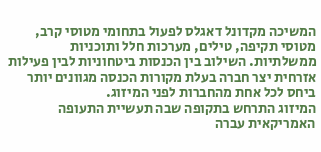המשיכה מקדונל דאגלס לפעול בתחומי מטוסי קרב, מטוסי תקיפה, טילים, מערכות חלל ותוכניות ממשלתיות. השילוב בין הכנסות ביטחוניות לבין פעילות אזרחית יצר חברה בעלת מקורות הכנסה מגוונים יותר ביחס לכל אחת מהחברות לפני המיזוג.
המיזוג התרחש בתקופה שבה תעשיית התעופה האמריקאית עברה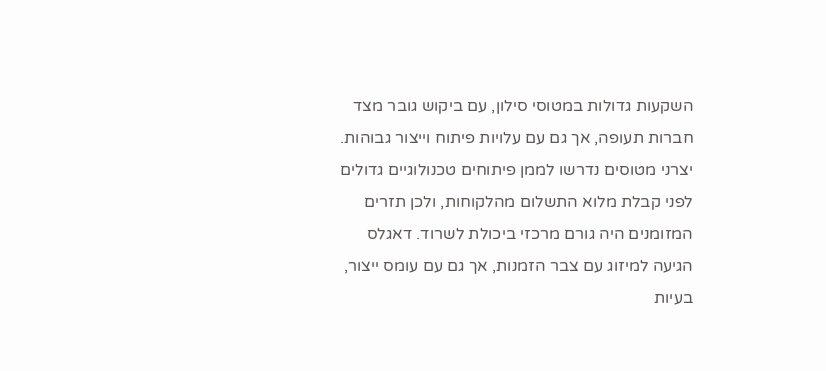השקעות גדולות במטוסי סילון, עם ביקוש גובר מצד חברות תעופה, אך גם עם עלויות פיתוח וייצור גבוהות. יצרני מטוסים נדרשו לממן פיתוחים טכנולוגיים גדולים לפני קבלת מלוא התשלום מהלקוחות, ולכן תזרים המזומנים היה גורם מרכזי ביכולת לשרוד. דאגלס הגיעה למיזוג עם צבר הזמנות, אך גם עם עומס ייצור, בעיות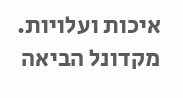איכות ועלויות. מקדונל הביאה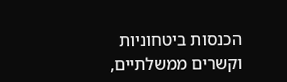הכנסות ביטחוניות וקשרים ממשלתיים,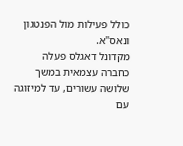כולל פעילות מול הפנטגון ונאס"א.
מקדונל דאגלס פעלה כחברה עצמאית במשך שלושה עשורים, עד למיזוגה עם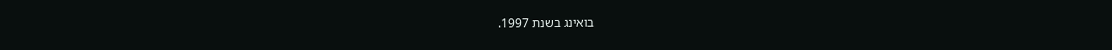בואינג בשנת 1997.